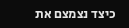כיצד נצמצם את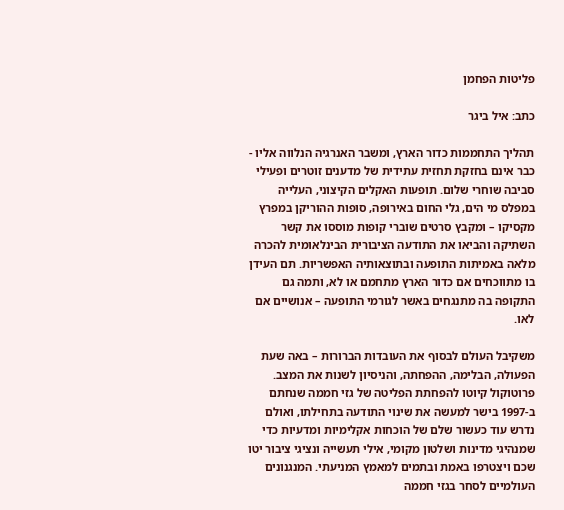פליטות הפחמן

כתב: איל ביגר

תהליך התחממות כדור הארץ, ומשבר האנרגיה הנלווה אליו - כבר אינם בחזקת תחזית עתידית של מדענים זוטרים ופעילי סביבה שוחרי שלום. תופעות האקלים הקיצוני, העלייה במפלס מי הים, גלי החום באירופה, סופות ההוריקן במפרץ מקסיקו – ומקבץ סרטים שוברי קופות מוססו את קשר השתיקה והביאו את התודעה הציבורית הבינלאומית להכרה מלאה באמיתות התופעה ובתוצאותיה האפשריות. תם העידן בו מתווכחים אם כדור הארץ מתחמם או לא, ותמה גם התקופה בה מתנגחים באשר לגורמי התופעה – אנושיים אם לאו.

משקיבל העולם לבסוף את העובדות הברורות – באה שעת הפעולה, הבלימה, ההפחתה, והניסיון לשנות את המצב. פרוטוקול קיוטו להפחתת הפליטה של גזי חממה שנחתם ב-1997 בישר למעשה את שינוי התודעה בתחילתו, ואולם נדרש עוד כעשור שלם של הוכחות אקלימיות ומדעיות כדי שמנהיגי מדינות ושלטון מקומי, אילי תעשייה ונציגי ציבור יטו שכם ויצטרפו באמת ובתמים למאמץ המניעתי. המנגנונים העולמיים לסחר בגזי חממה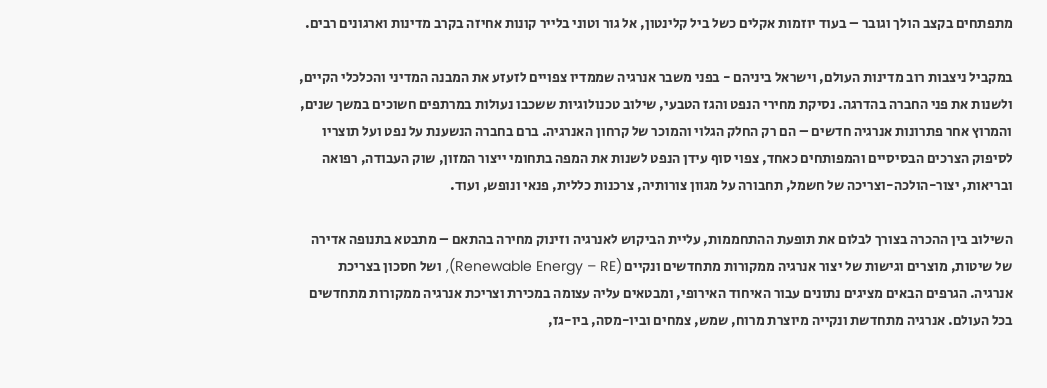מתפתחים בקצב הולך וגובר – בעוד יוזמות אקלים כשל ביל קלינטון, אל גור וטוני בלייר קונות אחיזה בקרב מדינות וארגונים רבים.

במקביל ניצבות רוב מדינות העולם, וישראל ביניהם - בפני משבר אנרגיה שממדיו צפויים לזעזע את המבנה המדיני והכלכלי הקיים, ולשנות את פני החברה בהדרגה. נסיקת מחירי הנפט והגז הטבעי, שילוב טכנולוגיות ששכבו נעולות במרתפים חשוכים במשך שנים, והמרוץ אחר פתרונות אנרגיה חדשים – הם רק החלק הגלוי והמוכר של קרחון האנרגיה. ברם בחברה הנשענת על נפט ועל תוצריו לסיפוק הצרכים הבסיסיים והמפותחים כאחד, צפוי סוף עידן הנפט לשנות את המפה בתחומי ייצור המזון, שוק העבודה, רפואה ובריאות, יצור-הולכה-וצריכה של חשמל, תחבורה על מגוון צורותיה, צרכנות כללית, פנאי ונופש, ועוד.

השילוב בין ההכרה בצורך לבלום את תופעת ההתחממות, עליית הביקוש לאנרגיה וזינוק מחירה בהתאם – מתבטא בתנופה אדירה של שיטות, מוצרים וגישות של יצור אנרגיה ממקורות מתחדשים ונקיים (Renewable Energy – RE), ושל חסכון בצריכת אנרגיה. הגרפים הבאים מציגים נתונים עבור האיחוד האירופי, ומבטאים עליה עצומה במכירת וצריכת אנרגיה ממקורות מתחדשים בכל העולם. אנרגיה מתחדשת ונקייה מיוצרת מרוח, שמש, צמחים וביו-מסה, ביו-גז,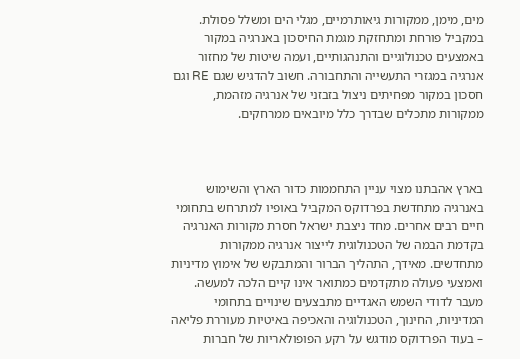מים, מימן, ממקורות גיאותרמיים, מגלי הים ומשלל פסולת. במקביל פורחת ומתחזקת מגמת החיסכון באנרגיה במקור באמצעים טכנולוגיים והתנהגותיים, ועמה שיטות של מחזור אנרגיה במגזרי התעשייה והתחבורה. חשוב להדגיש שגם RE וגם חסכון במקור מפחיתים ניצול בזבזני של אנרגיה מזהמת, ממקורות מתכלים שבדרך כלל מיובאים ממרחקים.



בארץ אהבתנו מצוי עניין התחממות כדור הארץ והשימוש באנרגיה מתחדשת בפרדוקס המקביל באופיו למתרחש בתחומי חיים רבים אחרים. מחד ניצבת ישראל חסרת מקורות האנרגיה בקדמת הבמה של הטכנולוגית לייצור אנרגיה ממקורות מתחדשים. מאידך, התהליך הברור והמתבקש של אימוץ מדיניות ואמצעי פעולה מתקדמים כמתואר אינו קיים הלכה למעשה. מעבר לדודי השמש האגדיים מתבצעים שינויים בתחומי המדיניות, החינוך, הטכנולוגיה והאכיפה באיטיות מעוררת פליאה – בעוד הפרדוקס מודגש על רקע הפופולאריות של חברות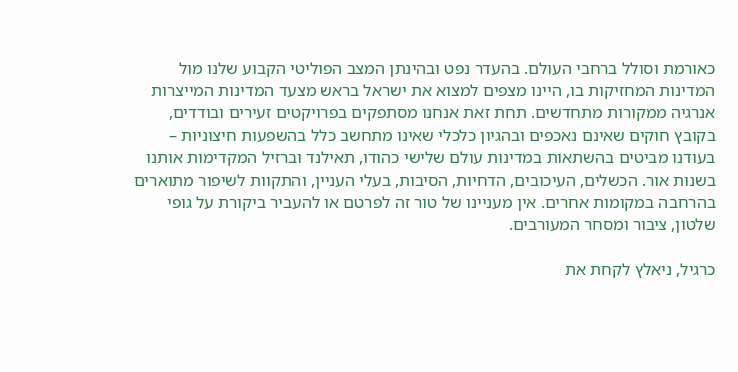כאורמת וסולל ברחבי העולם. בהעדר נפט ובהינתן המצב הפוליטי הקבוע שלנו מול המדינות המחזיקות בו, היינו מצפים למצוא את ישראל בראש מצעד המדינות המייצרות אנרגיה ממקורות מתחדשים. תחת זאת אנחנו מסתפקים בפרויקטים זעירים ובודדים, בקובץ חוקים שאינם נאכפים ובהגיון כלכלי שאינו מתחשב כלל בהשפעות חיצוניות – בעודנו מביטים בהשתאות במדינות עולם שלישי כהודו, תאילנד וברזיל המקדימות אותנו בשנות אור. הכשלים, העיכובים, הדחיות, הסיבות, בעלי העניין, והתקוות לשיפור מתוארים בהרחבה במקומות אחרים. אין מעניינו של טור זה לפרטם או להעביר ביקורת על גופי שלטון, ציבור ומסחר המעורבים.

כרגיל, ניאלץ לקחת את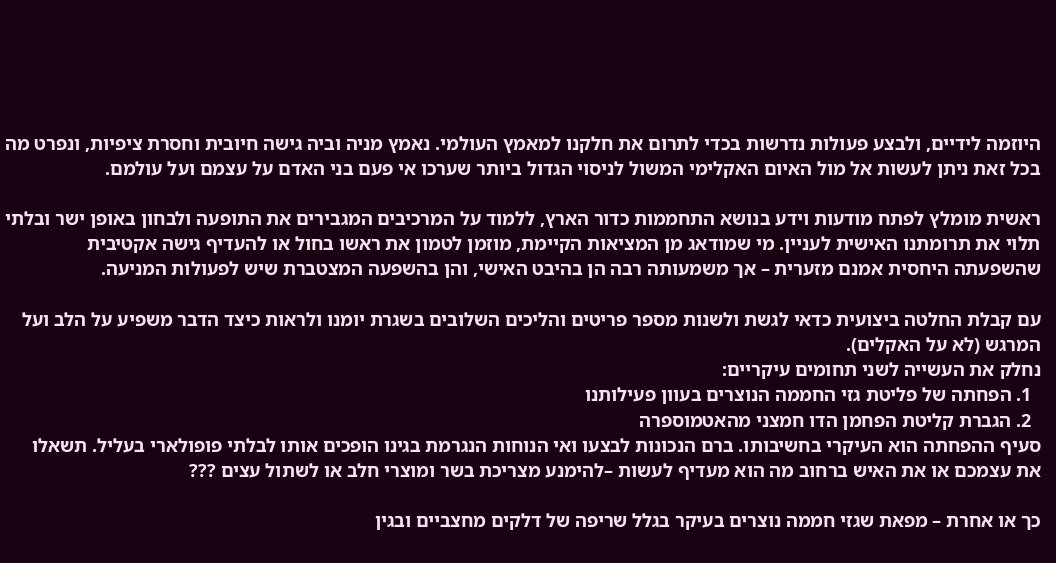היוזמה לידיים, ולבצע פעולות נדרשות בכדי לתרום את חלקנו למאמץ העולמי. נאמץ מניה וביה גישה חיובית וחסרת ציפיות, ונפרט מה בכל זאת ניתן לעשות אל מול האיום האקלימי המשול לניסוי הגדול ביותר שערכו אי פעם בני האדם על עצמם ועל עולמם.

ראשית מומלץ לפתח מודעות וידע בנושא התחממות כדור הארץ, ללמוד על המרכיבים המגבירים את התופעה ולבחון באופן ישר ובלתי תלוי את תרומתנו האישית לעניין. מי שמודאג מן המציאות הקיימת, מוזמן לטמון את ראשו בחול או להעדיף גישה אקטיבית שהשפעתה היחסית אמנם מזערית – אך משמעותה רבה הן בהיבט האישי, והן בהשפעה המצטברת שיש לפעולות המניעה.

עם קבלת החלטה ביצועית כדאי לגשת ולשנות מספר פריטים והליכים השלובים בשגרת יומנו ולראות כיצד הדבר משפיע על הלב ועל המרגש (לא על האקלים).
נחלק את העשייה לשני תחומים עיקריים:
  1. הפחתה של פליטת גזי החממה הנוצרים בעוון פעילותנו
  2. הגברת קליטת הפחמן הדו חמצני מהאטמוספרה
סעיף ההפחתה הוא העיקרי בחשיבותו. ברם הנכונות לבצעו ואי הנוחות הנגרמת בגינו הופכים אותו לבלתי פופולארי בעליל. תשאלו את עצמכם או את האיש ברחוב מה הוא מעדיף לעשות –להימנע מצריכת בשר ומוצרי חלב או לשתול עצים ???

כך או אחרת – מפאת שגזי חממה נוצרים בעיקר בגלל שריפה של דלקים מחצביים ובגין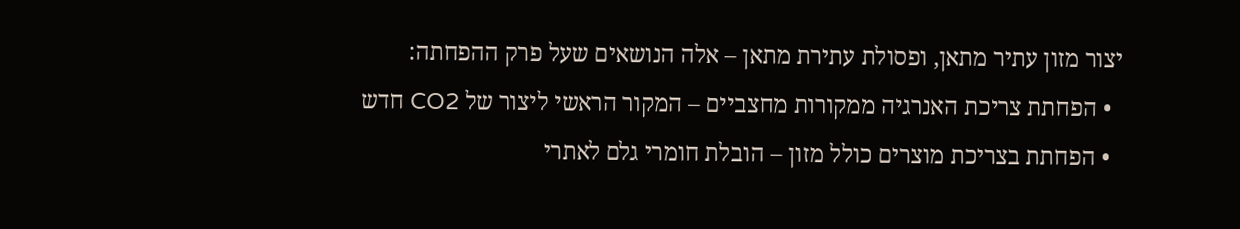יצור מזון עתיר מתאן, ופסולת עתירת מתאן – אלה הנושאים שעל פרק ההפחתה:
  • הפחתת צריכת האנרגיה ממקורות מחצביים – המקור הראשי ליצור של CO2 חדש
  • הפחתת בצריכת מוצרים כולל מזון – הובלת חומרי גלם לאתרי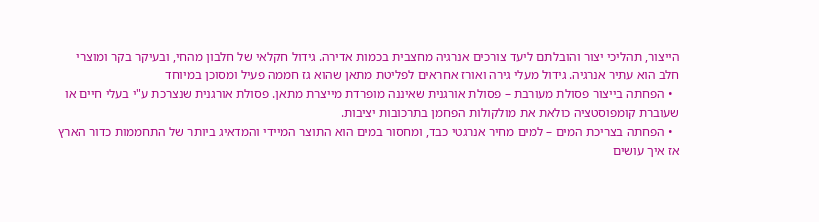הייצור, תהליכי יצור והובלתם ליעד צורכים אנרגיה מחצבית בכמות אדירה. גידול חקלאי של חלבון מהחי, ובעיקר בקר ומוצרי חלב הוא עתיר אנרגיה. גידול מעלי גירה ואורז אחראים לפליטת מתאן שהוא גז חממה פעיל ומסוכן במיוחד
  • הפחתה בייצור פסולת מעורבת – פסולת אורגנית שאיננה מופרדת מייצרת מתאן. פסולת אורגנית שנצרכת ע"י בעלי חיים או שעוברת קומפוסטציה כולאת את מולקולות הפחמן בתרכובות יציבות.
  • הפחתה בצריכת המים – למים מחיר אנרגטי כבד, ומחסור במים הוא התוצר המיידי והמדאיג ביותר של התחממות כדור הארץ
אז איך עושים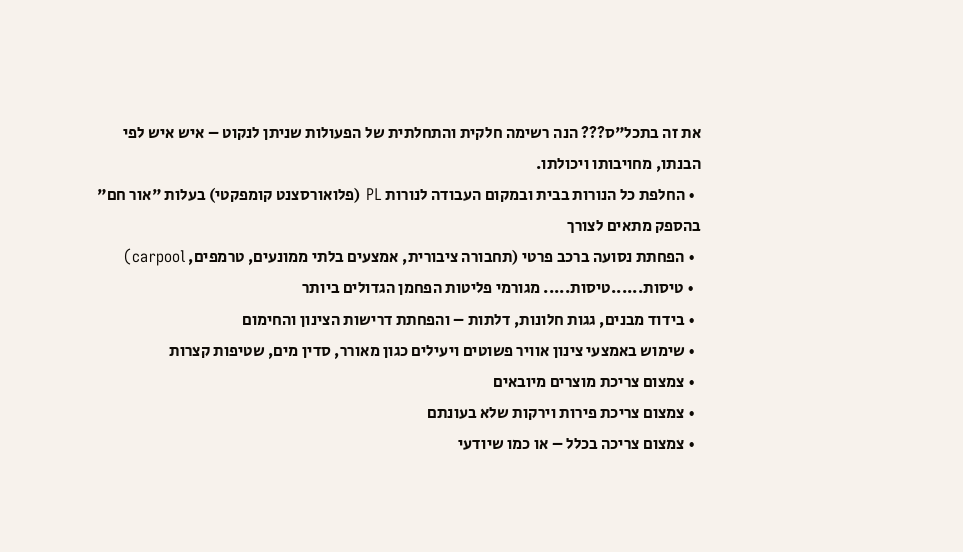את זה בתכל"ס??? הנה רשימה חלקית והתחלתית של הפעולות שניתן לנקוט – איש איש לפי הבנתו, מחויבותו ויכולתו.
  • החלפת כל הנורות בבית ובמקום העבודה לנורות PL (פלואורסצנט קומפקטי) בעלות "אור חם" בהספק מתאים לצורך
  • הפחתת נסועה ברכב פרטי (תחבורה ציבורית, אמצעים בלתי ממונעים, טרמפים, carpool)
  • טיסות......טיסות..... מגורמי פליטות הפחמן הגדולים ביותר
  • בידוד מבנים, גגות חלונות, דלתות – והפחתת דרישות הצינון והחימום
  • שימוש באמצעי צינון אוויר פשוטים ויעילים כגון מאורר, סדין מים, שטיפות קצרות
  • צמצום צריכת מוצרים מיובאים
  • צמצום צריכת פירות וירקות שלא בעונתם
  • צמצום צריכה בכלל – או כמו שיודעי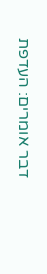דבר אומרים: העדפת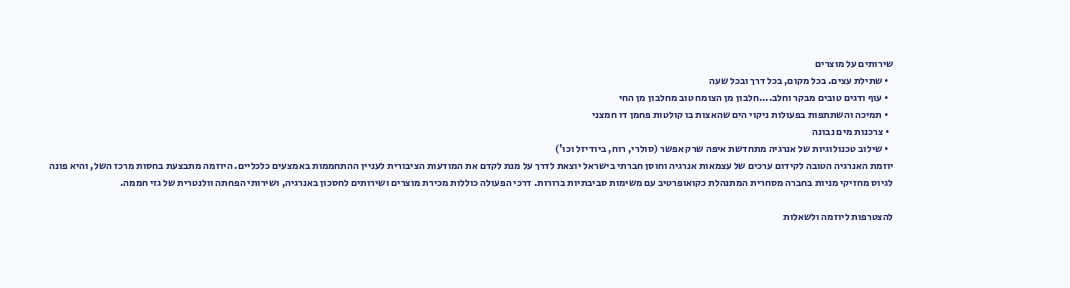שירותים על מוצרים
  • שתילת עצים. בכל מקום, בכל דרך ובכל שעה
  • עוף ודגים טובים מבקר וחלב....חלבון מן הצומח טוב מחלבון מן החי
  • תמיכה והשתתפות בפעולות ניקוי הים שהאצות בו קולטות פחמן דו חמצני
  • צרכנות מים נבונה
  • שילוב טכנולוגיות של אנרגיה מתחדשת איפה שרק אפשר (סולרי, רוח, ביודיזל וכו')
יוזמת האנרגיה הטובה לקידום ערכים של עצמאות אנרגיה וחוסן חברתי בישראל יוצאת לדרך על מנת לקדם את המודעות הציבורית לעניין ההתחממות באמצעים כלכליים. היוזמה מתבצעת בחסות מרכז השל, והיא פונה לגיוס מחזיקי מניות בחברה מסחרית המתנהלת כקואופרטיב עם משימות סביבתיות ברורות. דרכי הפעולה כוללות מכירת מוצרים ושירותים לחסכון באנרגיה, ושירותי הפחתה וולנטרית של גזי חממה.

להצטרפות ליוזמה ולשאלות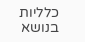כלליות בנושא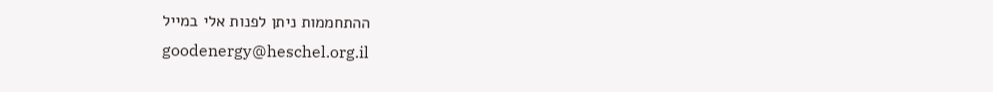ההתחממות ניתן לפנות אלי במייל goodenergy@heschel.org.il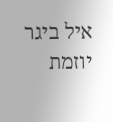איל ביגר
יוזמת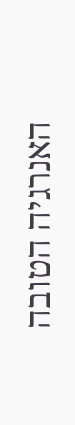האנרגיה הטובה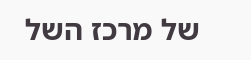של מרכז השל